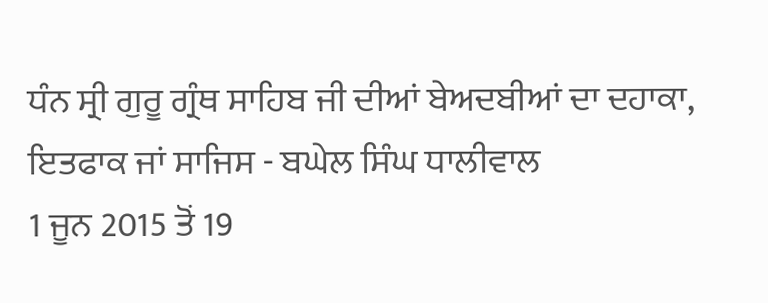ਧੰਨ ਸ੍ਰੀ ਗੁਰੂ ਗ੍ਰੰਥ ਸਾਹਿਬ ਜੀ ਦੀਆਂ ਬੇਅਦਬੀਆਂ ਦਾ ਦਹਾਕਾ, ਇਤਫਾਕ ਜਾਂ ਸਾਜਿਸ - ਬਘੇਲ ਸਿੰਘ ਧਾਲੀਵਾਲ
1 ਜੂਨ 2015 ਤੋਂ 19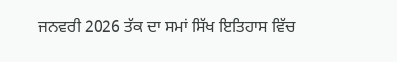ਜਨਵਰੀ 2026 ਤੱਕ ਦਾ ਸਮਾਂ ਸਿੱਖ ਇਤਿਹਾਸ ਵਿੱਚ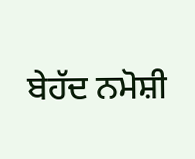ਬੇਹੱਦ ਨਮੋਸ਼ੀ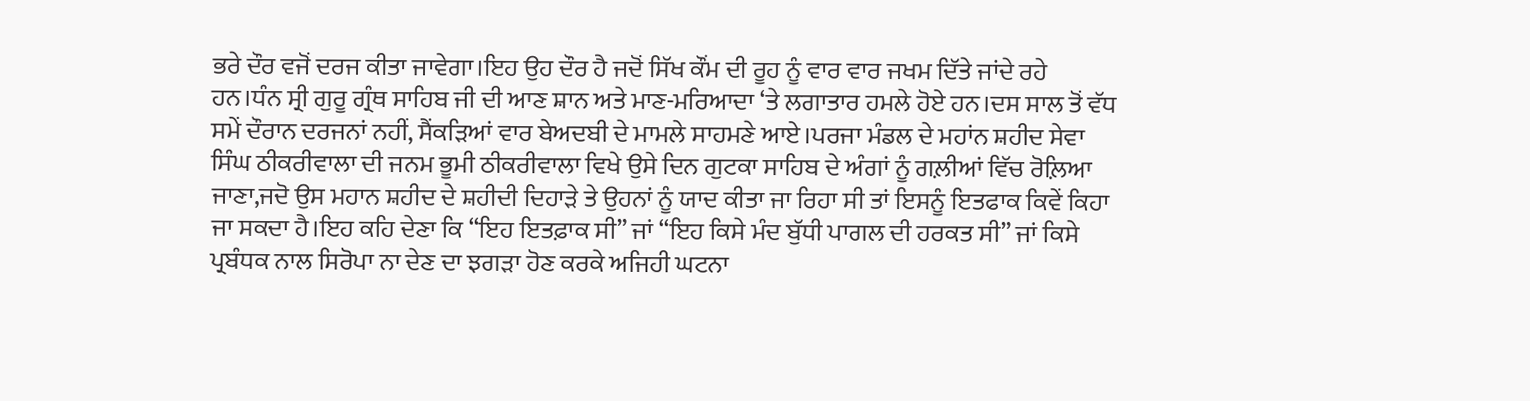ਭਰੇ ਦੌਰ ਵਜੋਂ ਦਰਜ ਕੀਤਾ ਜਾਵੇਗਾ।ਇਹ ਉਹ ਦੌਰ ਹੈ ਜਦੋਂ ਸਿੱਖ ਕੌਂਮ ਦੀ ਰੂਹ ਨੂੰ ਵਾਰ ਵਾਰ ਜਖਮ ਦਿੱਤੇ ਜਾਂਦੇ ਰਹੇ ਹਨ।ਧੰਨ ਸ੍ਰੀ ਗੁਰੂ ਗ੍ਰੰਥ ਸਾਹਿਬ ਜੀ ਦੀ ਆਣ ਸ਼ਾਨ ਅਤੇ ਮਾਣ-ਮਰਿਆਦਾ ‘ਤੇ ਲਗਾਤਾਰ ਹਮਲੇ ਹੋਏ ਹਨ।ਦਸ ਸਾਲ ਤੋਂ ਵੱਧ ਸਮੇਂ ਦੌਰਾਨ ਦਰਜਨਾਂ ਨਹੀਂ, ਸੈਂਕੜਿਆਂ ਵਾਰ ਬੇਅਦਬੀ ਦੇ ਮਾਮਲੇ ਸਾਹਮਣੇ ਆਏ।ਪਰਜਾ ਮੰਡਲ ਦੇ ਮਹਾਂਨ ਸ਼ਹੀਦ ਸੇਵਾ ਸਿੰਘ ਠੀਕਰੀਵਾਲਾ ਦੀ ਜਨਮ ਭੂਮੀ ਠੀਕਰੀਵਾਲਾ ਵਿਖੇ ਉਸੇ ਦਿਨ ਗੁਟਕਾ ਸਾਹਿਬ ਦੇ ਅੰਗਾਂ ਨੂੰ ਗਲ਼ੀਆਂ ਵਿੱਚ ਰੋਲ਼ਿਆ ਜਾਣਾ,ਜਦੋ ਉਸ ਮਹਾਨ ਸ਼ਹੀਦ ਦੇ ਸ਼ਹੀਦੀ ਦਿਹਾੜੇ ਤੇ ਉਹਨਾਂ ਨੂੰ ਯਾਦ ਕੀਤਾ ਜਾ ਰਿਹਾ ਸੀ ਤਾਂ ਇਸਨੂੰ ਇਤਫਾਕ ਕਿਵੇਂ ਕਿਹਾ ਜਾ ਸਕਦਾ ਹੈ।ਇਹ ਕਹਿ ਦੇਣਾ ਕਿ “ਇਹ ਇਤਫ਼ਾਕ ਸੀ” ਜਾਂ “ਇਹ ਕਿਸੇ ਮੰਦ ਬੁੱਧੀ ਪਾਗਲ ਦੀ ਹਰਕਤ ਸੀ” ਜਾਂ ਕਿਸੇ ਪ੍ਰਬੰਧਕ ਨਾਲ ਸਿਰੋਪਾ ਨਾ ਦੇਣ ਦਾ ਝਗੜਾ ਹੋਣ ਕਰਕੇ ਅਜਿਹੀ ਘਟਨਾ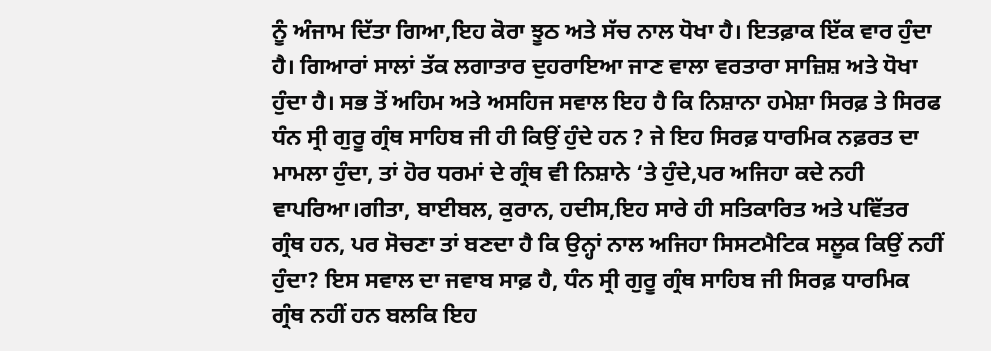ਨੂੰ ਅੰਜਾਮ ਦਿੱਤਾ ਗਿਆ,ਇਹ ਕੋਰਾ ਝੂਠ ਅਤੇ ਸੱਚ ਨਾਲ ਧੋਖਾ ਹੈ। ਇਤਫ਼ਾਕ ਇੱਕ ਵਾਰ ਹੁੰਦਾ ਹੈ। ਗਿਆਰਾਂ ਸਾਲਾਂ ਤੱਕ ਲਗਾਤਾਰ ਦੁਹਰਾਇਆ ਜਾਣ ਵਾਲਾ ਵਰਤਾਰਾ ਸਾਜ਼ਿਸ਼ ਅਤੇ ਧੋਖਾ ਹੁੰਦਾ ਹੈ। ਸਭ ਤੋਂ ਅਹਿਮ ਅਤੇ ਅਸਹਿਜ ਸਵਾਲ ਇਹ ਹੈ ਕਿ ਨਿਸ਼ਾਨਾ ਹਮੇਸ਼ਾ ਸਿਰਫ਼ ਤੇ ਸਿਰਫ ਧੰਨ ਸ੍ਰੀ ਗੁਰੂ ਗ੍ਰੰਥ ਸਾਹਿਬ ਜੀ ਹੀ ਕਿਉਂ ਹੁੰਦੇ ਹਨ ? ਜੇ ਇਹ ਸਿਰਫ਼ ਧਾਰਮਿਕ ਨਫ਼ਰਤ ਦਾ ਮਾਮਲਾ ਹੁੰਦਾ, ਤਾਂ ਹੋਰ ਧਰਮਾਂ ਦੇ ਗ੍ਰੰਥ ਵੀ ਨਿਸ਼ਾਨੇ ‘ਤੇ ਹੁੰਦੇ,ਪਰ ਅਜਿਹਾ ਕਦੇ ਨਹੀ ਵਾਪਰਿਆ।ਗੀਤਾ, ਬਾਈਬਲ, ਕੁਰਾਨ, ਹਦੀਸ,ਇਹ ਸਾਰੇ ਹੀ ਸਤਿਕਾਰਿਤ ਅਤੇ ਪਵਿੱਤਰ ਗ੍ਰੰਥ ਹਨ, ਪਰ ਸੋਚਣਾ ਤਾਂ ਬਣਦਾ ਹੈ ਕਿ ਉਨ੍ਹਾਂ ਨਾਲ ਅਜਿਹਾ ਸਿਸਟਮੈਟਿਕ ਸਲੂਕ ਕਿਉਂ ਨਹੀਂ ਹੁੰਦਾ? ਇਸ ਸਵਾਲ ਦਾ ਜਵਾਬ ਸਾਫ਼ ਹੈ, ਧੰਨ ਸ੍ਰੀ ਗੁਰੂ ਗ੍ਰੰਥ ਸਾਹਿਬ ਜੀ ਸਿਰਫ਼ ਧਾਰਮਿਕ ਗ੍ਰੰਥ ਨਹੀਂ ਹਨ ਬਲਕਿ ਇਹ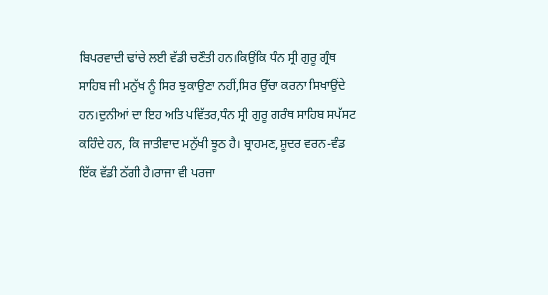ਬਿਪਰਵਾਦੀ ਢਾਂਚੇ ਲਈ ਵੱਡੀ ਚਣੌਤੀ ਹਨ।ਕਿਉਂਕਿ ਧੰਨ ਸ੍ਰੀ ਗੁਰੂ ਗ੍ਰੰਥ ਸਾਹਿਬ ਜੀ ਮਨੁੱਖ ਨੂੰ ਸਿਰ ਝੁਕਾਉਣਾ ਨਹੀਂ,ਸਿਰ ਉੱਚਾ ਕਰਨਾ ਸਿਖਾਉਂਦੇ ਹਨ।ਦੁਨੀਆਂ ਦਾ ਇਹ ਅਤਿ ਪਵਿੱਤਰ,ਧੰਨ ਸ੍ਰੀ ਗੁਰੂ ਗਰੰਥ ਸਾਹਿਬ ਸਪੱਸਟ ਕਹਿੰਦੇ ਹਨ, ਕਿ ਜਾਤੀਵਾਦ ਮਨੁੱਖੀ ਝੂਠ ਹੈ। ਬ੍ਰਾਹਮਣ,ਸ਼ੂਦਰ ਵਰਨ-ਵੰਡ ਇੱਕ ਵੱਡੀ ਠੱਗੀ ਹੈ।ਰਾਜਾ ਵੀ ਪਰਜਾ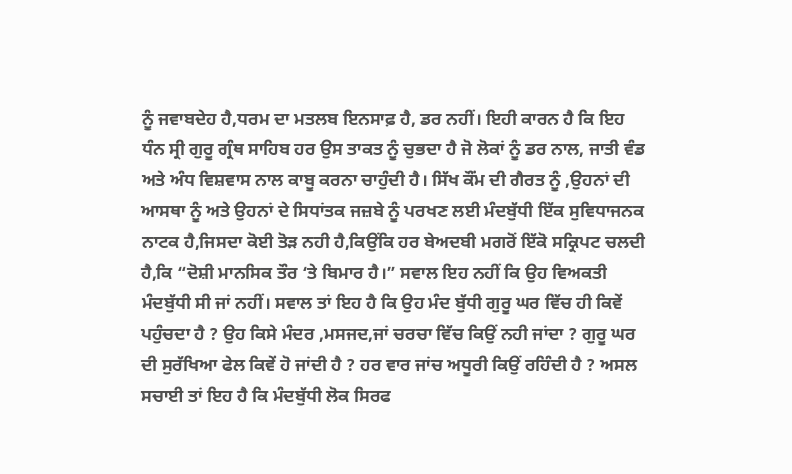ਨੂੰ ਜਵਾਬਦੇਹ ਹੈ,ਧਰਮ ਦਾ ਮਤਲਬ ਇਨਸਾਫ਼ ਹੈ, ਡਰ ਨਹੀਂ। ਇਹੀ ਕਾਰਨ ਹੈ ਕਿ ਇਹ ਧੰਨ ਸ੍ਰੀ ਗੁਰੂ ਗ੍ਰੰਥ ਸਾਹਿਬ ਹਰ ਉਸ ਤਾਕਤ ਨੂੰ ਚੁਭਦਾ ਹੈ ਜੋ ਲੋਕਾਂ ਨੂੰ ਡਰ ਨਾਲ, ਜਾਤੀ ਵੰਡ ਅਤੇ ਅੰਧ ਵਿਸ਼ਵਾਸ ਨਾਲ ਕਾਬੂ ਕਰਨਾ ਚਾਹੁੰਦੀ ਹੈ। ਸਿੱਖ ਕੌਂਮ ਦੀ ਗੈਰਤ ਨੂੰ ,ਉਹਨਾਂ ਦੀ ਆਸਥਾ ਨੂੰ ਅਤੇ ਉਹਨਾਂ ਦੇ ਸਿਧਾਂਤਕ ਜਜ਼ਬੇ ਨੂੰ ਪਰਖਣ ਲਈ ਮੰਦਬੁੱਧੀ ਇੱਕ ਸੁਵਿਧਾਜਨਕ ਨਾਟਕ ਹੈ,ਜਿਸਦਾ ਕੋਈ ਤੋੜ ਨਹੀ ਹੈ,ਕਿਉਂਕਿ ਹਰ ਬੇਅਦਬੀ ਮਗਰੋਂ ਇੱਕੋ ਸਕ੍ਰਿਪਟ ਚਲਦੀ ਹੈ,ਕਿ “ਦੋਸ਼ੀ ਮਾਨਸਿਕ ਤੌਰ ‘ਤੇ ਬਿਮਾਰ ਹੈ।” ਸਵਾਲ ਇਹ ਨਹੀਂ ਕਿ ਉਹ ਵਿਅਕਤੀ ਮੰਦਬੁੱਧੀ ਸੀ ਜਾਂ ਨਹੀਂ। ਸਵਾਲ ਤਾਂ ਇਹ ਹੈ ਕਿ ਉਹ ਮੰਦ ਬੁੱਧੀ ਗੁਰੂ ਘਰ ਵਿੱਚ ਹੀ ਕਿਵੇਂ ਪਹੁੰਚਦਾ ਹੈ ? ਉਹ ਕਿਸੇ ਮੰਦਰ ,ਮਸਜਦ,ਜਾਂ ਚਰਚਾ ਵਿੱਚ ਕਿਉਂ ਨਹੀ ਜਾਂਦਾ ? ਗੁਰੂ ਘਰ ਦੀ ਸੁਰੱਖਿਆ ਫੇਲ ਕਿਵੇਂ ਹੋ ਜਾਂਦੀ ਹੈ ? ਹਰ ਵਾਰ ਜਾਂਚ ਅਧੂਰੀ ਕਿਉਂ ਰਹਿੰਦੀ ਹੈ ? ਅਸਲ ਸਚਾਈ ਤਾਂ ਇਹ ਹੈ ਕਿ ਮੰਦਬੁੱਧੀ ਲੋਕ ਸਿਰਫ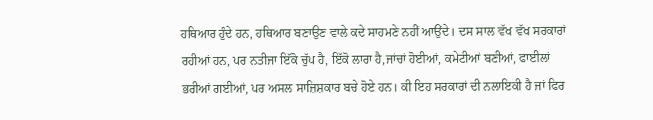ਹਥਿਆਰ ਹੁੰਦੇ ਹਨ, ਹਥਿਆਰ ਬਣਾਉਣ ਵਾਲੇ ਕਦੇ ਸਾਹਮਣੇ ਨਹੀਂ ਆਉਂਦੇ। ਦਸ ਸਾਲ ਵੱਖ ਵੱਖ ਸਰਕਾਰਾਂ ਰਹੀਆਂ ਹਨ, ਪਰ ਨਤੀਜਾ ਇੱਕੋ ਚੁੱਪ ਹੈ, ਇੱਕੋ ਲਾਰਾ ਹੈ,ਜਾਂਚਾਂ ਹੋਈਆਂ, ਕਮੇਟੀਆਂ ਬਣੀਆਂ, ਫਾਈਲਾਂ ਭਰੀਆਂ ਗਈਆਂ, ਪਰ ਅਸਲ ਸਾਜ਼ਿਸ਼ਕਾਰ ਬਚੇ ਹੋਏ ਹਨ। ਕੀ ਇਹ ਸਰਕਾਰਾਂ ਦੀ ਨਲਾਇਕੀ ਹੈ ਜਾਂ ਫਿਰ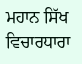ਮਹਾਨ ਸਿੱਖ ਵਿਚਾਰਧਾਰਾ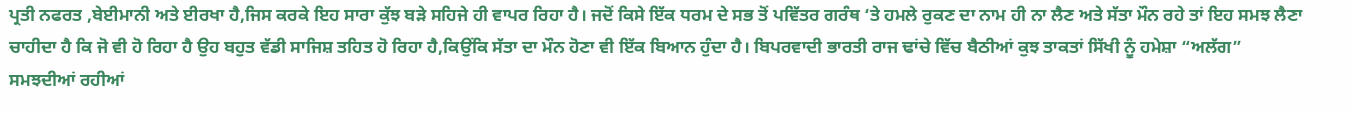ਪ੍ਰਤੀ ਨਫਰਤ ,ਬੇਈਮਾਨੀ ਅਤੇ ਈਰਖਾ ਹੈ,ਜਿਸ ਕਰਕੇ ਇਹ ਸਾਰਾ ਕੁੱਝ ਬੜੇ ਸਹਿਜੇ ਹੀ ਵਾਪਰ ਰਿਹਾ ਹੈ। ਜਦੋਂ ਕਿਸੇ ਇੱਕ ਧਰਮ ਦੇ ਸਭ ਤੋਂ ਪਵਿੱਤਰ ਗਰੰਥ ‘ਤੇ ਹਮਲੇ ਰੁਕਣ ਦਾ ਨਾਮ ਹੀ ਨਾ ਲੈਣ ਅਤੇ ਸੱਤਾ ਮੌਨ ਰਹੇ ਤਾਂ ਇਹ ਸਮਝ ਲੈਣਾ ਚਾਹੀਦਾ ਹੈ ਕਿ ਜੋ ਵੀ ਹੋ ਰਿਹਾ ਹੈ ਉਹ ਬਹੁਤ ਵੱਡੀ ਸਾਜਿਸ਼ ਤਹਿਤ ਹੋ ਰਿਹਾ ਹੈ,ਕਿਉਂਕਿ ਸੱਤਾ ਦਾ ਮੌਨ ਹੋਣਾ ਵੀ ਇੱਕ ਬਿਆਨ ਹੁੰਦਾ ਹੈ। ਬਿਪਰਵਾਦੀ ਭਾਰਤੀ ਰਾਜ ਢਾਂਚੇ ਵਿੱਚ ਬੈਠੀਆਂ ਕੁਝ ਤਾਕਤਾਂ ਸਿੱਖੀ ਨੂੰ ਹਮੇਸ਼ਾ “ਅਲੱਗ” ਸਮਝਦੀਆਂ ਰਹੀਆਂ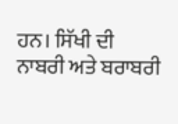ਹਨ। ਸਿੱਖੀ ਦੀ ਨਾਬਰੀ ਅਤੇ ਬਰਾਬਰੀ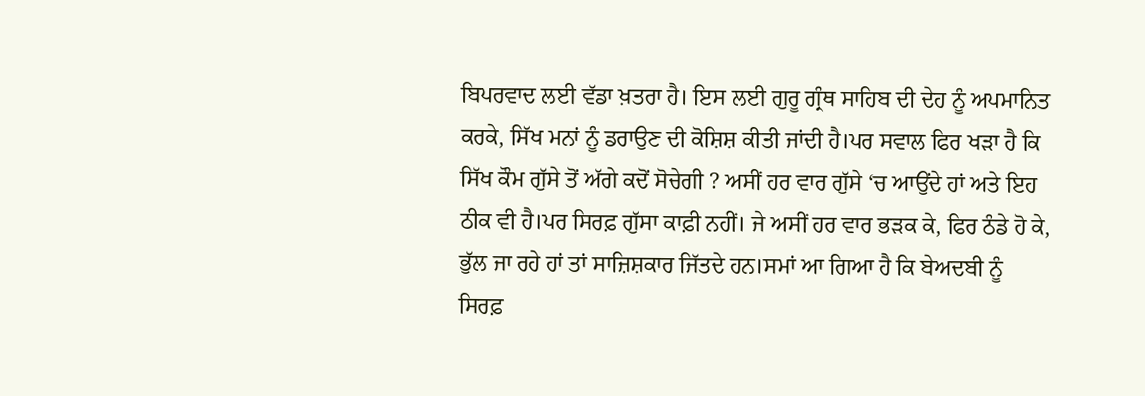ਬਿਪਰਵਾਦ ਲਈ ਵੱਡਾ ਖ਼ਤਰਾ ਹੈ। ਇਸ ਲਈ ਗੁਰੂ ਗ੍ਰੰਥ ਸਾਹਿਬ ਦੀ ਦੇਹ ਨੂੰ ਅਪਮਾਨਿਤ ਕਰਕੇ, ਸਿੱਖ ਮਨਾਂ ਨੂੰ ਡਰਾਉਣ ਦੀ ਕੋਸ਼ਿਸ਼ ਕੀਤੀ ਜਾਂਦੀ ਹੈ।ਪਰ ਸਵਾਲ ਫਿਰ ਖੜਾ ਹੈ ਕਿ ਸਿੱਖ ਕੌਮ ਗੁੱਸੇ ਤੋਂ ਅੱਗੇ ਕਦੋਂ ਸੋਚੇਗੀ ? ਅਸੀਂ ਹਰ ਵਾਰ ਗੁੱਸੇ ‘ਚ ਆਉਂਦੇ ਹਾਂ ਅਤੇ ਇਹ ਠੀਕ ਵੀ ਹੈ।ਪਰ ਸਿਰਫ਼ ਗੁੱਸਾ ਕਾਫ਼ੀ ਨਹੀਂ। ਜੇ ਅਸੀਂ ਹਰ ਵਾਰ ਭੜਕ ਕੇ, ਫਿਰ ਠੰਡੇ ਹੋ ਕੇ, ਭੁੱਲ ਜਾ ਰਹੇ ਹਾਂ ਤਾਂ ਸਾਜ਼ਿਸ਼ਕਾਰ ਜਿੱਤਦੇ ਹਨ।ਸਮਾਂ ਆ ਗਿਆ ਹੈ ਕਿ ਬੇਅਦਬੀ ਨੂੰ ਸਿਰਫ਼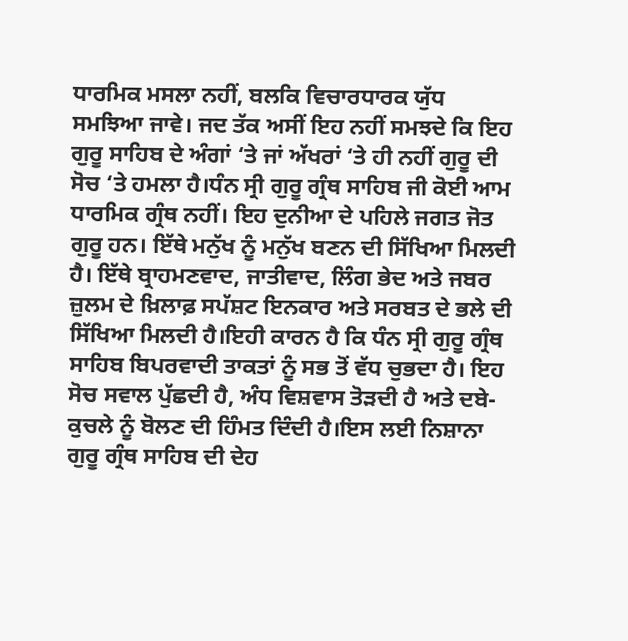ਧਾਰਮਿਕ ਮਸਲਾ ਨਹੀਂ, ਬਲਕਿ ਵਿਚਾਰਧਾਰਕ ਯੁੱਧ ਸਮਝਿਆ ਜਾਵੇ। ਜਦ ਤੱਕ ਅਸੀਂ ਇਹ ਨਹੀਂ ਸਮਝਦੇ ਕਿ ਇਹ ਗੁਰੂ ਸਾਹਿਬ ਦੇ ਅੰਗਾਂ ‘ਤੇ ਜਾਂ ਅੱਖਰਾਂ ‘ਤੇ ਹੀ ਨਹੀਂ ਗੁਰੂ ਦੀ ਸੋਚ ‘ਤੇ ਹਮਲਾ ਹੈ।ਧੰਨ ਸ੍ਰੀ ਗੁਰੂ ਗ੍ਰੰਥ ਸਾਹਿਬ ਜੀ ਕੋਈ ਆਮ ਧਾਰਮਿਕ ਗ੍ਰੰਥ ਨਹੀਂ। ਇਹ ਦੁਨੀਆ ਦੇ ਪਹਿਲੇ ਜਗਤ ਜੋਤ ਗੁਰੂ ਹਨ। ਇੱਥੇ ਮਨੁੱਖ ਨੂੰ ਮਨੁੱਖ ਬਣਨ ਦੀ ਸਿੱਖਿਆ ਮਿਲਦੀ ਹੈ। ਇੱਥੇ ਬ੍ਰਾਹਮਣਵਾਦ, ਜਾਤੀਵਾਦ, ਲਿੰਗ ਭੇਦ ਅਤੇ ਜਬਰ ਜ਼ੁਲਮ ਦੇ ਖ਼ਿਲਾਫ਼ ਸਪੱਸ਼ਟ ਇਨਕਾਰ ਅਤੇ ਸਰਬਤ ਦੇ ਭਲੇ ਦੀ ਸਿੱਖਿਆ ਮਿਲਦੀ ਹੈ।ਇਹੀ ਕਾਰਨ ਹੈ ਕਿ ਧੰਨ ਸ੍ਰੀ ਗੁਰੂ ਗ੍ਰੰਥ ਸਾਹਿਬ ਬਿਪਰਵਾਦੀ ਤਾਕਤਾਂ ਨੂੰ ਸਭ ਤੋਂ ਵੱਧ ਚੁਭਦਾ ਹੈ। ਇਹ ਸੋਚ ਸਵਾਲ ਪੁੱਛਦੀ ਹੈ, ਅੰਧ ਵਿਸ਼ਵਾਸ ਤੋੜਦੀ ਹੈ ਅਤੇ ਦਬੇ-ਕੁਚਲੇ ਨੂੰ ਬੋਲਣ ਦੀ ਹਿੰਮਤ ਦਿੰਦੀ ਹੈ।ਇਸ ਲਈ ਨਿਸ਼ਾਨਾ ਗੁਰੂ ਗ੍ਰੰਥ ਸਾਹਿਬ ਦੀ ਦੇਹ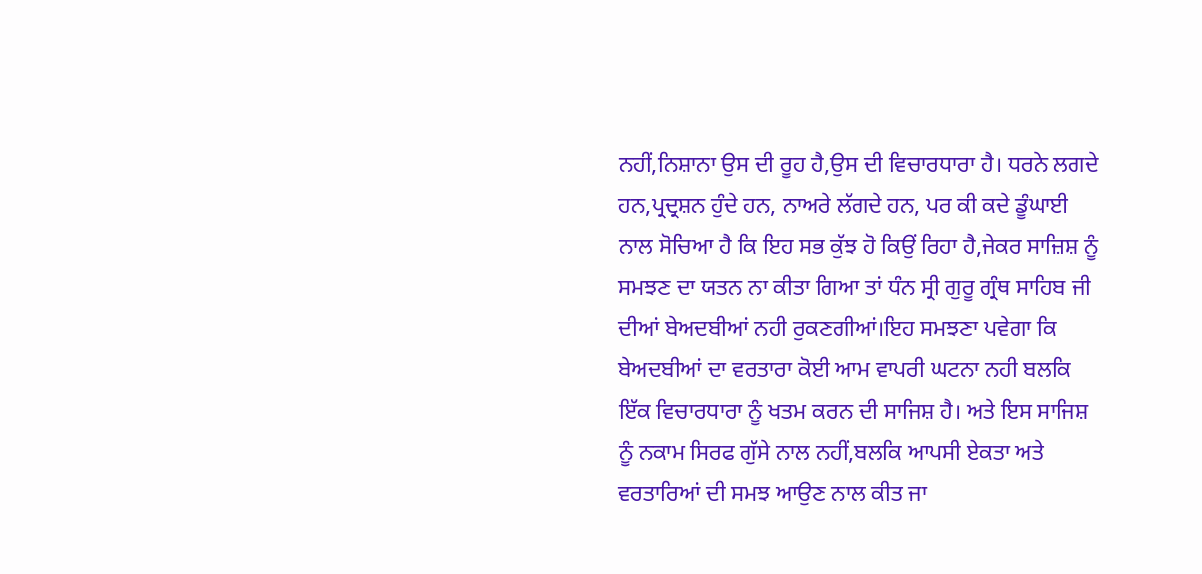ਨਹੀਂ,ਨਿਸ਼ਾਨਾ ਉਸ ਦੀ ਰੂਹ ਹੈ,ਉਸ ਦੀ ਵਿਚਾਰਧਾਰਾ ਹੈ। ਧਰਨੇ ਲਗਦੇ ਹਨ,ਪ੍ਰਦ੍ਰਸ਼ਨ ਹੁੰਦੇ ਹਨ, ਨਾਅਰੇ ਲੱਗਦੇ ਹਨ, ਪਰ ਕੀ ਕਦੇ ਡੂੰਘਾਈ ਨਾਲ ਸੋਚਿਆ ਹੈ ਕਿ ਇਹ ਸਭ ਕੁੱਝ ਹੋ ਕਿਉਂ ਰਿਹਾ ਹੈ,ਜੇਕਰ ਸਾਜ਼ਿਸ਼ ਨੂੰ ਸਮਝਣ ਦਾ ਯਤਨ ਨਾ ਕੀਤਾ ਗਿਆ ਤਾਂ ਧੰਨ ਸ੍ਰੀ ਗੁਰੂ ਗ੍ਰੰਥ ਸਾਹਿਬ ਜੀ ਦੀਆਂ ਬੇਅਦਬੀਆਂ ਨਹੀ ਰੁਕਣਗੀਆਂ।ਇਹ ਸਮਝਣਾ ਪਵੇਗਾ ਕਿ ਬੇਅਦਬੀਆਂ ਦਾ ਵਰਤਾਰਾ ਕੋਈ ਆਮ ਵਾਪਰੀ ਘਟਨਾ ਨਹੀ ਬਲਕਿ ਇੱਕ ਵਿਚਾਰਧਾਰਾ ਨੂੰ ਖਤਮ ਕਰਨ ਦੀ ਸਾਜਿਸ਼ ਹੈ। ਅਤੇ ਇਸ ਸਾਜਿਸ਼ ਨੂੰ ਨਕਾਮ ਸਿਰਫ ਗੁੱਸੇ ਨਾਲ ਨਹੀਂ,ਬਲਕਿ ਆਪਸੀ ਏਕਤਾ ਅਤੇ ਵਰਤਾਰਿਆਂ ਦੀ ਸਮਝ ਆਉਣ ਨਾਲ ਕੀਤ ਜਾ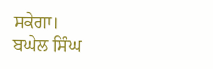ਸਕੇਗਾ।
ਬਘੇਲ ਸਿੰਘ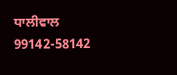ਧਾਲੀਵਾਲ
99142-58142